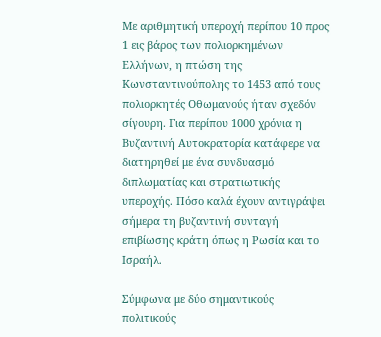Με αριθμητική υπεροχή περίπου 10 προς 1 εις βάρος των πολιορκημένων Ελλήνων, η πτώση της Κωνσταντινούπολης το 1453 από τους πολιορκητές Οθωμανούς ήταν σχεδόν σίγουρη. Για περίπου 1000 χρόνια η Βυζαντινή Αυτοκρατορία κατάφερε να διατηρηθεί με ένα συνδυασμό διπλωματίας και στρατιωτικής υπεροχής. Πόσο καλά έχουν αντιγράψει σήμερα τη βυζαντινή συνταγή επιβίωσης κράτη όπως η Ρωσία και το Ισραήλ.

Σύμφωνα με δύο σημαντικούς πολιτικούς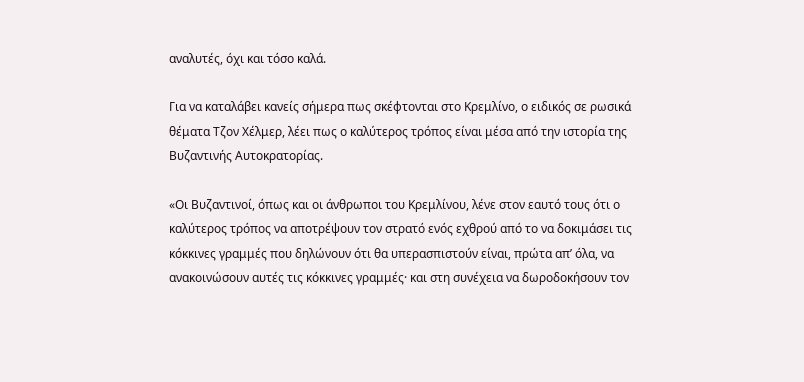αναλυτές, όχι και τόσο καλά.

Για να καταλάβει κανείς σήμερα πως σκέφτονται στο Κρεμλίνο, ο ειδικός σε ρωσικά θέματα Τζον Χέλμερ, λέει πως ο καλύτερος τρόπος είναι μέσα από την ιστορία της Βυζαντινής Αυτοκρατορίας.

«Οι Βυζαντινοί, όπως και οι άνθρωποι του Κρεμλίνου, λένε στον εαυτό τους ότι ο καλύτερος τρόπος να αποτρέψουν τον στρατό ενός εχθρού από το να δοκιμάσει τις κόκκινες γραμμές που δηλώνουν ότι θα υπερασπιστούν είναι, πρώτα απ’ όλα, να ανακοινώσουν αυτές τις κόκκινες γραμμές· και στη συνέχεια να δωροδοκήσουν τον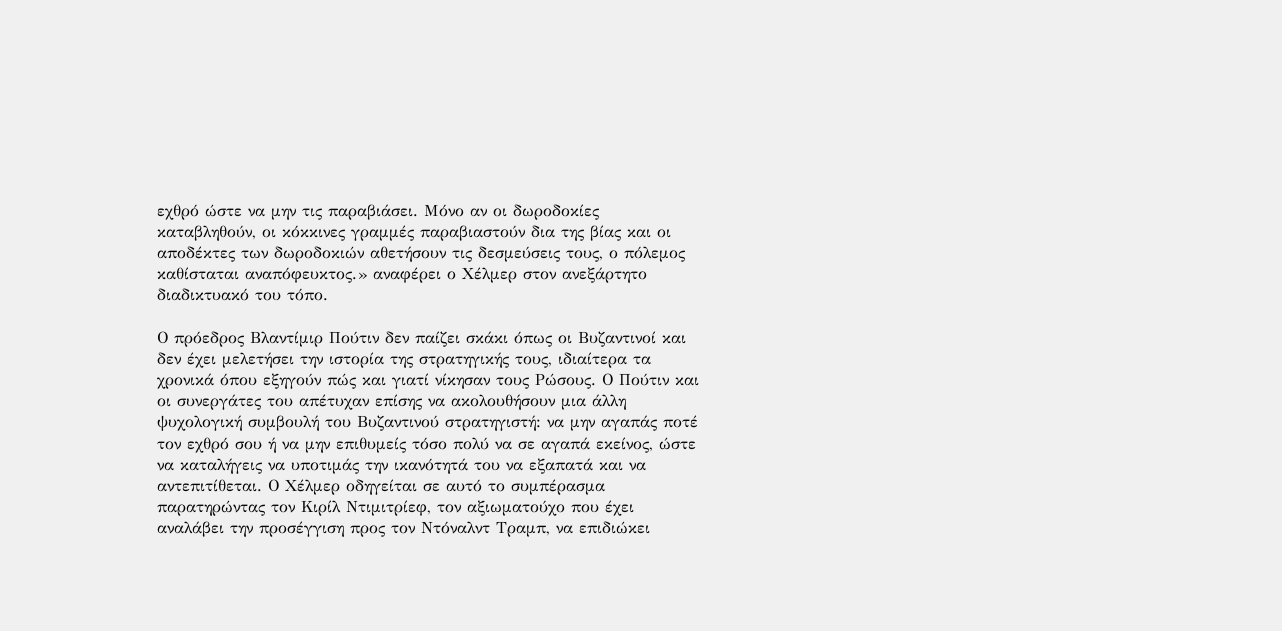εχθρό ώστε να μην τις παραβιάσει. Μόνο αν οι δωροδοκίες καταβληθούν, οι κόκκινες γραμμές παραβιαστούν δια της βίας και οι αποδέκτες των δωροδοκιών αθετήσουν τις δεσμεύσεις τους, ο πόλεμος καθίσταται αναπόφευκτος.» αναφέρει ο Χέλμερ στον ανεξάρτητο διαδικτυακό του τόπο.

Ο πρόεδρος Βλαντίμιρ Πούτιν δεν παίζει σκάκι όπως οι Βυζαντινοί και δεν έχει μελετήσει την ιστορία της στρατηγικής τους, ιδιαίτερα τα χρονικά όπου εξηγούν πώς και γιατί νίκησαν τους Ρώσους. Ο Πούτιν και οι συνεργάτες του απέτυχαν επίσης να ακολουθήσουν μια άλλη ψυχολογική συμβουλή του Βυζαντινού στρατηγιστή: να μην αγαπάς ποτέ τον εχθρό σου ή να μην επιθυμείς τόσο πολύ να σε αγαπά εκείνος, ώστε να καταλήγεις να υποτιμάς την ικανότητά του να εξαπατά και να αντεπιτίθεται. Ο Χέλμερ οδηγείται σε αυτό το συμπέρασμα παρατηρώντας τον Κιρίλ Ντιμιτρίεφ, τον αξιωματούχο που έχει αναλάβει την προσέγγιση προς τον Ντόναλντ Τραμπ, να επιδιώκει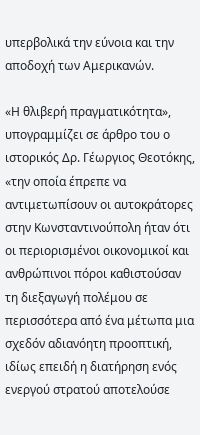υπερβολικά την εύνοια και την αποδοχή των Αμερικανών.

«Η θλιβερή πραγματικότητα», υπογραμμίζει σε άρθρο του ο ιστορικός Δρ. Γέωργιος Θεοτόκης, «την οποία έπρεπε να αντιμετωπίσουν οι αυτοκράτορες στην Κωνσταντινούπολη ήταν ότι οι περιορισμένοι οικονομικοί και ανθρώπινοι πόροι καθιστούσαν τη διεξαγωγή πολέμου σε περισσότερα από ένα μέτωπα μια σχεδόν αδιανόητη προοπτική, ιδίως επειδή η διατήρηση ενός ενεργού στρατού αποτελούσε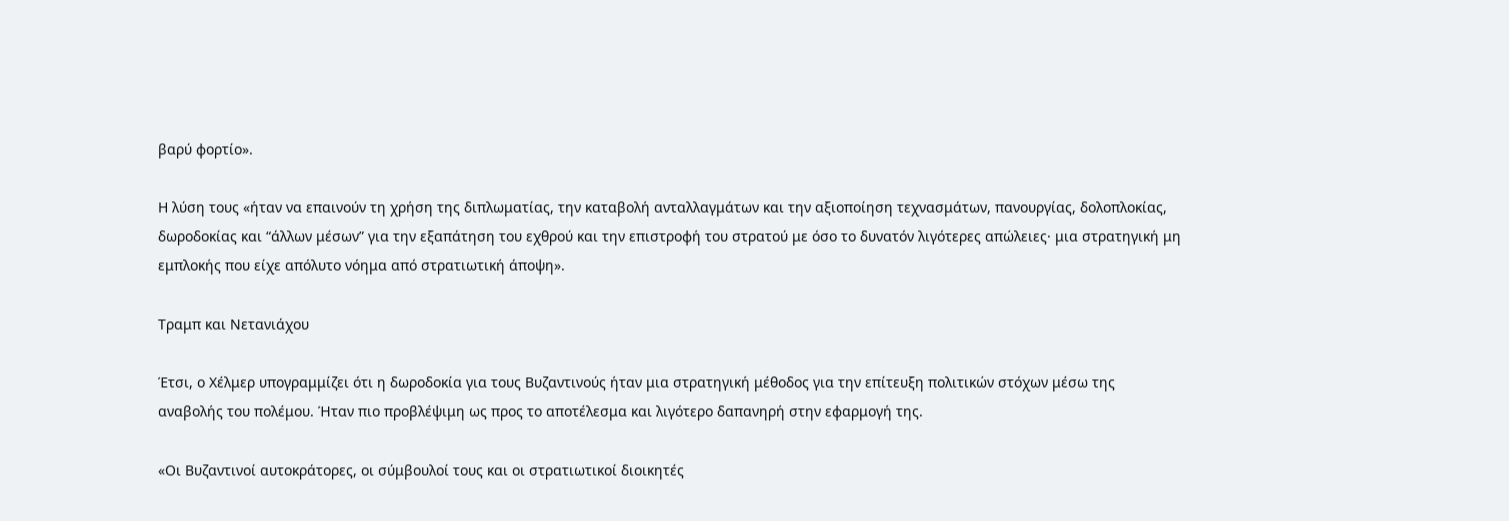βαρύ φορτίο».

Η λύση τους «ήταν να επαινούν τη χρήση της διπλωματίας, την καταβολή ανταλλαγμάτων και την αξιοποίηση τεχνασμάτων, πανουργίας, δολοπλοκίας, δωροδοκίας και “άλλων μέσων” για την εξαπάτηση του εχθρού και την επιστροφή του στρατού με όσο το δυνατόν λιγότερες απώλειες· μια στρατηγική μη εμπλοκής που είχε απόλυτο νόημα από στρατιωτική άποψη».

Τραμπ και Νετανιάχου

Έτσι, ο Χέλμερ υπογραμμίζει ότι η δωροδοκία για τους Βυζαντινούς ήταν μια στρατηγική μέθοδος για την επίτευξη πολιτικών στόχων μέσω της αναβολής του πολέμου. Ήταν πιο προβλέψιμη ως προς το αποτέλεσμα και λιγότερο δαπανηρή στην εφαρμογή της.

«Οι Βυζαντινοί αυτοκράτορες, οι σύμβουλοί τους και οι στρατιωτικοί διοικητές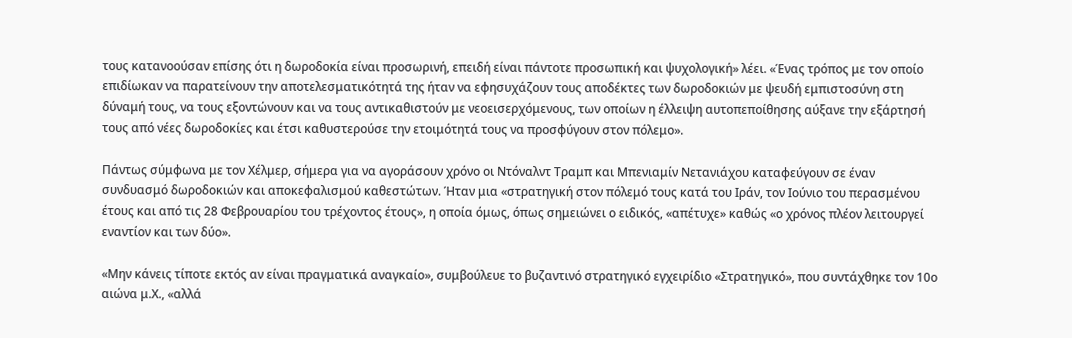τους κατανοούσαν επίσης ότι η δωροδοκία είναι προσωρινή, επειδή είναι πάντοτε προσωπική και ψυχολογική» λέει. «Ένας τρόπος με τον οποίο επιδίωκαν να παρατείνουν την αποτελεσματικότητά της ήταν να εφησυχάζουν τους αποδέκτες των δωροδοκιών με ψευδή εμπιστοσύνη στη δύναμή τους, να τους εξοντώνουν και να τους αντικαθιστούν με νεοεισερχόμενους, των οποίων η έλλειψη αυτοπεποίθησης αύξανε την εξάρτησή τους από νέες δωροδοκίες και έτσι καθυστερούσε την ετοιμότητά τους να προσφύγουν στον πόλεμο».

Πάντως σύμφωνα με τον Χέλμερ, σήμερα για να αγοράσουν χρόνο οι Ντόναλντ Τραμπ και Μπενιαμίν Νετανιάχου καταφεύγουν σε έναν συνδυασμό δωροδοκιών και αποκεφαλισμού καθεστώτων. Ήταν μια «στρατηγική στον πόλεμό τους κατά του Ιράν, τον Ιούνιο του περασμένου έτους και από τις 28 Φεβρουαρίου του τρέχοντος έτους», η οποία όμως, όπως σημειώνει ο ειδικός, «απέτυχε» καθώς «ο χρόνος πλέον λειτουργεί εναντίον και των δύο».

«Μην κάνεις τίποτε εκτός αν είναι πραγματικά αναγκαίο», συμβούλευε το βυζαντινό στρατηγικό εγχειρίδιο «Στρατηγικό», που συντάχθηκε τον 10ο αιώνα μ.Χ., «αλλά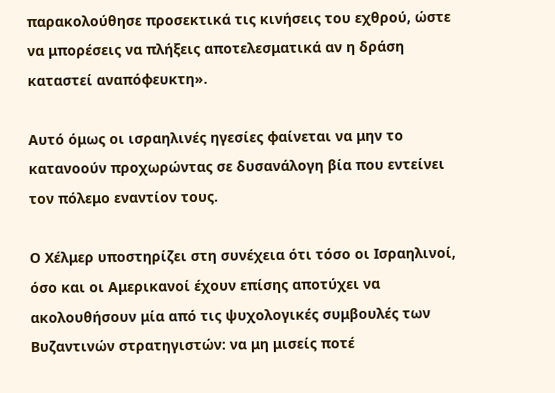παρακολούθησε προσεκτικά τις κινήσεις του εχθρού, ώστε να μπορέσεις να πλήξεις αποτελεσματικά αν η δράση καταστεί αναπόφευκτη».

Αυτό όμως οι ισραηλινές ηγεσίες φαίνεται να μην το κατανοούν προχωρώντας σε δυσανάλογη βία που εντείνει τον πόλεμο εναντίον τους.

Ο Χέλμερ υποστηρίζει στη συνέχεια ότι τόσο οι Ισραηλινοί, όσο και οι Αμερικανοί έχουν επίσης αποτύχει να ακολουθήσουν μία από τις ψυχολογικές συμβουλές των Βυζαντινών στρατηγιστών: να μη μισείς ποτέ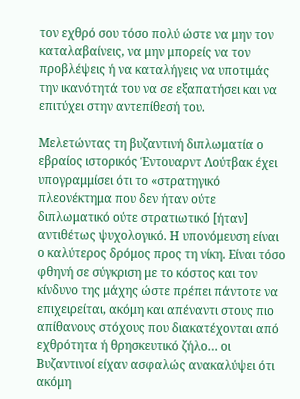τον εχθρό σου τόσο πολύ ώστε να μην τον καταλαβαίνεις, να μην μπορείς να τον προβλέψεις ή να καταλήγεις να υποτιμάς την ικανότητά του να σε εξαπατήσει και να επιτύχει στην αντεπίθεσή του.

Μελετώντας τη βυζαντινή διπλωματία ο εβραίος ιστορικός Έντουαρντ Λούτβακ έχει υπογραμμίσει ότι το «στρατηγικό πλεονέκτημα που δεν ήταν ούτε διπλωματικό ούτε στρατιωτικό [ήταν] αντιθέτως ψυχολογικό. Η υπονόμευση είναι ο καλύτερος δρόμος προς τη νίκη. Είναι τόσο φθηνή σε σύγκριση με το κόστος και τον κίνδυνο της μάχης ώστε πρέπει πάντοτε να επιχειρείται, ακόμη και απέναντι στους πιο απίθανους στόχους που διακατέχονται από εχθρότητα ή θρησκευτικό ζήλο… οι Βυζαντινοί είχαν ασφαλώς ανακαλύψει ότι ακόμη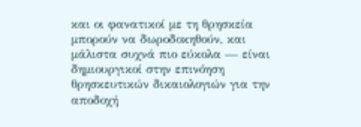και οι φανατικοί με τη θρησκεία μπορούν να δωροδοκηθούν, και μάλιστα συχνά πιο εύκολα — είναι δημιουργικοί στην επινόηση θρησκευτικών δικαιολογιών για την αποδοχή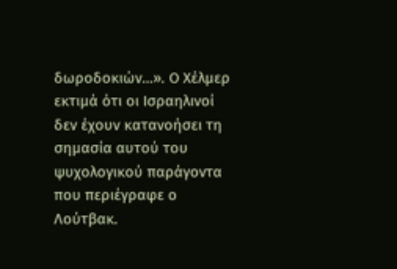δωροδοκιών…». Ο Χέλμερ εκτιμά ότι οι Ισραηλινοί δεν έχουν κατανοήσει τη σημασία αυτού του ψυχολογικού παράγοντα που περιέγραφε ο Λούτβακ.